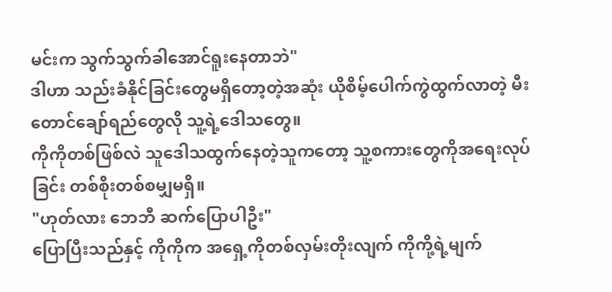မင်းက သွက်သွက်ခါအောင်ရူးနေတာဘဲ"
ဒါဟာ သည်းခံနိုင်ခြင်းတွေမရှိတော့တဲ့အဆုံး ယိုစိမ့်ပေါက်ကွဲထွက်လာတဲ့ မီးတောင်ချော်ရည်တွေလို သူ့ရဲ့ဒေါသတွေ။
ကိုကိုတစ်ဖြစ်လဲ သူဒေါသထွက်နေတဲ့သူကတော့ သူ့စကားတွေကိုအရေးလုပ်ခြင်း တစ်စိုးတစ်စမျှမရှိ။
"ဟုတ်လား ဘေဘီ ဆက်ပြောပါဦး"
ပြောပြီးသည်နှင့် ကိုကိုက အရှေ့ကိုတစ်လှမ်းတိုးလျက် ကိုကို့ရဲ့မျက်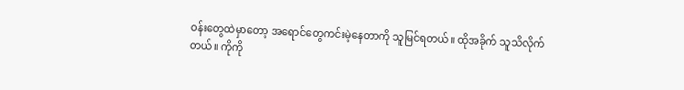ဝန်းတွေထဲမှာတော့ အရောင်တွေကင်းမဲ့နေတာကို သူမြင်ရတယ်။ ထိုအခိုက် သူသိလိုက်တယ်။ ကိုကို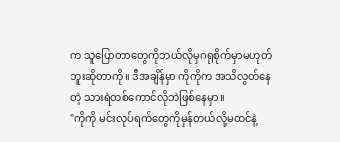က သူပြောတာတွေကိုဘယ်လိုမှဂရုစိုက်မှာမဟုတ်ဘူးဆိုတာကို။ ဒီအချိန်မှာ ကိုကိုက အသိလွတ်နေတဲ့ သားရဲတစ်ကောင်လိုဘဲဖြစ်နေမှာ။
"ကိုကို မင်းလုပ်ရက်တွေကိုမှန်တယ်လို့မထင်နဲ့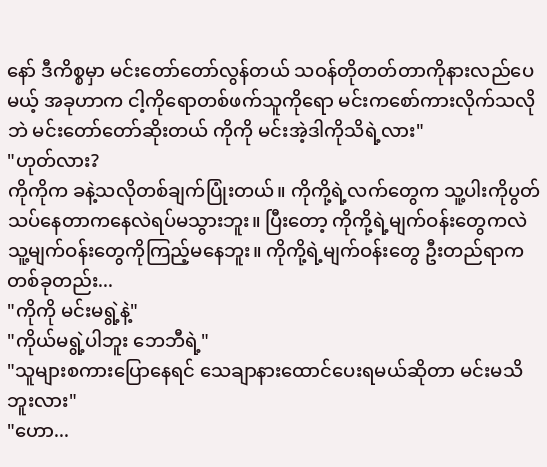နော် ဒီကိစ္စမှာ မင်းတော်တော်လွန်တယ် သဝန်တိုတတ်တာကိုနားလည်ပေမယ့် အခုဟာက ငါ့ကိုရောတစ်ဖက်သူကိုရော မင်းကစော်ကားလိုက်သလိုဘဲ မင်းတော်တော်ဆိုးတယ် ကိုကို မင်းအဲ့ဒါကိုသိရဲ့လား"
"ဟုတ်လား?
ကိုကိုက ခနဲ့သလိုတစ်ချက်ပြုံးတယ်။ ကိုကို့ရဲ့လက်တွေက သူ့ပါးကိုပွတ်သပ်နေတာကနေလဲရပ်မသွားဘူး။ ပြီးတော့ ကိုကို့ရဲ့မျက်ဝန်းတွေကလဲ သူ့မျက်ဝန်းတွေကိုကြည့်မနေဘူး။ ကိုကို့ရဲ့မျက်ဝန်းတွေ ဦးတည်ရာကတစ်ခုတည်း...
"ကိုကို မင်းမရွဲ့နဲ့"
"ကိုယ်မရွဲ့ပါဘူး ဘေဘီရဲ့"
"သူများစကားပြောနေရင် သေချာနားထောင်ပေးရမယ်ဆိုတာ မင်းမသိဘူးလား"
"ဟော...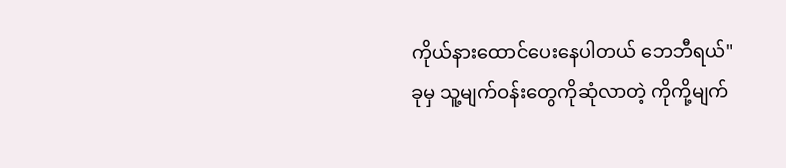ကိုယ်နားထောင်ပေးနေပါတယ် ဘေဘီရယ်"
ခုမှ သူ့မျက်ဝန်းတွေကိုဆုံလာတဲ့ ကိုကို့မျက်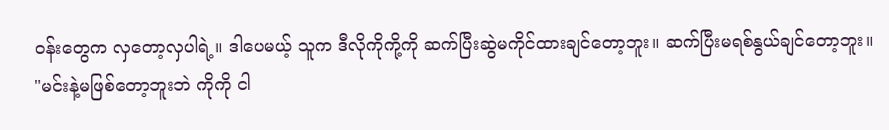ဝန်းတွေက လှတော့လှပါရဲ့။ ဒါပေမယ့် သူက ဒီလိုကိုကို့ကို ဆက်ပြီးဆွဲမကိုင်ထားချင်တော့ဘူး။ ဆက်ပြီးမရစ်နွယ်ချင်တော့ဘူး။
"မင်းနဲ့မဖြစ်တော့ဘူးဘဲ ကိုကို ငါ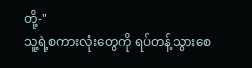တို့-"
သူ့ရဲ့စကားလုံးတွေကို ရပ်တန့်သွားစေ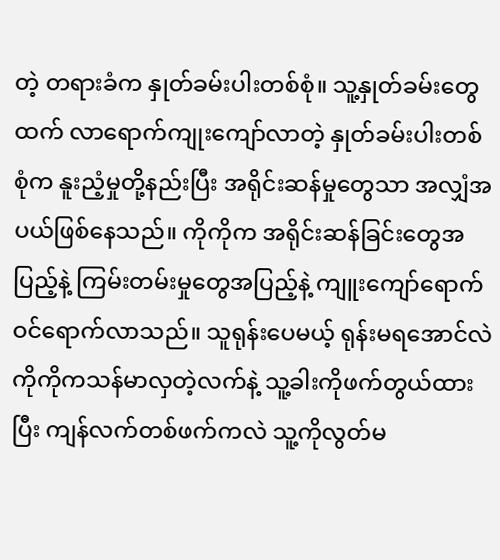တဲ့ တရားခံက နှုတ်ခမ်းပါးတစ်စုံ။ သူ့နှုတ်ခမ်းတွေထက် လာရောက်ကျုးကျော်လာတဲ့ နှုတ်ခမ်းပါးတစ်စုံက နူးညံ့မှုတို့နည်းပြီး အရိုင်းဆန်မှုတွေသာ အလျှံအပယ်ဖြစ်နေသည်။ ကိုကိုက အရိုင်းဆန်ခြင်းတွေအပြည့်နဲ့ ကြမ်းတမ်းမှုတွေအပြည့်နဲ့ ကျူးကျော်ရောက်ဝင်ရောက်လာသည်။ သူရုန်းပေမယ့် ရုန်းမရအောင်လဲ ကိုကိုကသန်မာလှတဲ့လက်နဲ့ သူ့ခါးကိုဖက်တွယ်ထားပြီး ကျန်လက်တစ်ဖက်ကလဲ သူ့ကိုလွတ်မ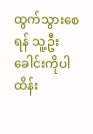ထွက်သွားစေရန် သူ့ဦးခေါင်းကိုပါထိန်း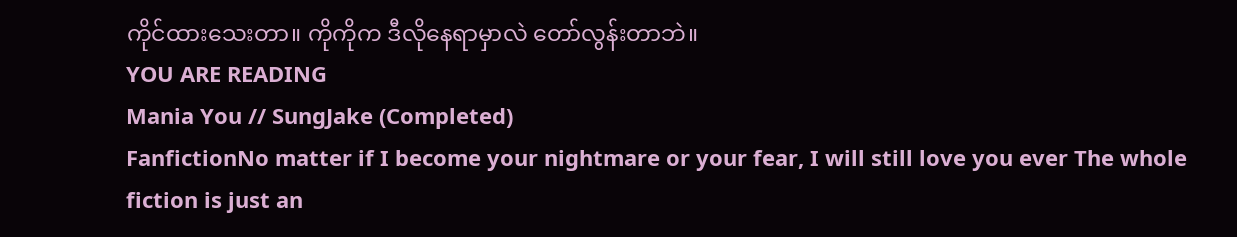ကိုင်ထားသေးတာ။ ကိုကိုက ဒီလိုနေရာမှာလဲ တော်လွန်းတာဘဲ။
YOU ARE READING
Mania You // SungJake (Completed)
FanfictionNo matter if I become your nightmare or your fear, I will still love you ever The whole fiction is just an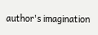author's imagination